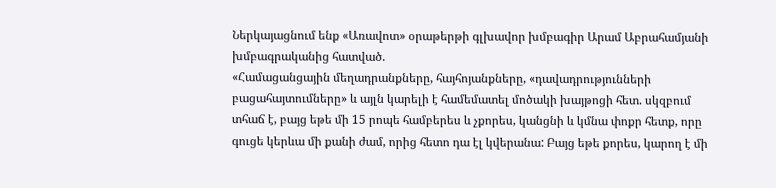Ներկայացնում ենք «Առավոտ» օրաթերթի գլխավոր խմբագիր Արամ Աբրահամյանի խմբագրականից հատված.
«Համացանցային մեղադրանքները, հայհոյանքները, «դավադրությունների բացահայտումները» և այլն կարելի է համեմատել մոծակի խայթոցի հետ. սկզբում տհաճ է, բայց եթե մի 15 րոպե համբերես և չքորես, կանցնի և կմնա փոքր հետք, որը գուցե կերևա մի քանի ժամ, որից հետո դա էլ կվերանա: Բայց եթե քորես, կարող է մի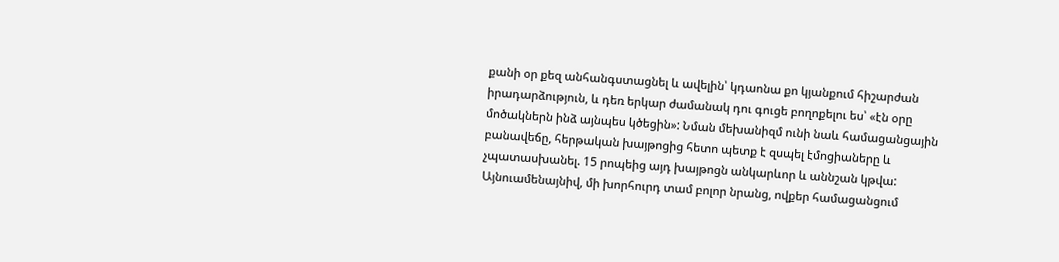քանի օր քեզ անհանգստացնել և ավելին՝ կդաոնա քո կյանքում հիշարժան իրադարձություն, և դեռ երկար ժամանակ դու գուցե բողոքելու ես՝ «էն օրը մոծակներն ինձ այնպես կծեցին»: Նման մեխանիզմ ունի նաև համացանցային բանավեճը, հերթական խայթոցից հետո պետք է զսպել էմոցիաները և չպատասխանել. 15 րոպեից այդ խայթոցն անկարևոր և աննշան կթվա:
Այնուամենայնիվ, մի խորհուրդ տամ բոլոր նրանց, ովքեր համացանցում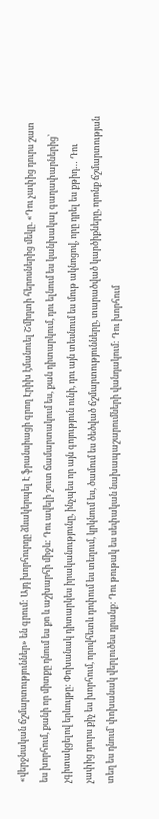«վերջնական ճշմարտություններ» են գրում: Այդ խորհուրդը ձևակերպել Է ֆրանսիացի գրող Էրիխ էմանուել Շմիդտի հերոսներից մեկը. «Դու չափից դուրս շատ ես խորհում, քանի որ միտքը դնում ես քո և աշխարհի միջև: Դու ավելի շուտ ճամարտակում ես, քան դիտարկում, դու ելնում ես կանխակալ գաղափարներից՝ չգիտակցելով երևույթը: Փոխանակ դիտարկես իրականությունը, ինչպես որ այն գոյություն ունի, դու այն տեսնում ես մութ ակնոցով, որը դրել ես քթիդ… Դու չափից դուրս քիչ ես խորհում, որովհետև դոփում ես տեղում, կրկնում ես, ծամում ես ծեծված ճշմարտությունները, տարածված կարծիքները, որոնք ճշմարտության տեղ ես դնում՝ փոխանակ վերլուծես դրանք: Դու թութակ ես սեփական նախապաշարումների վանդակում: Դու խորհում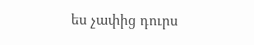ես չափից դուրս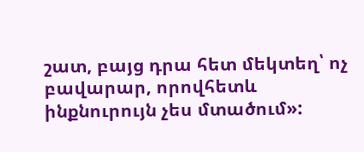շատ, բայց դրա հետ մեկտեղ՝ ոչ բավարար, որովհետև ինքնուրույն չես մտածում»: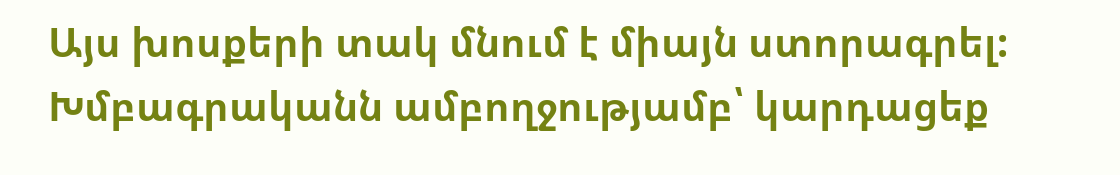Այս խոսքերի տակ մնում է միայն ստորագրել:
Խմբագրականն ամբողջությամբ՝ կարդացեք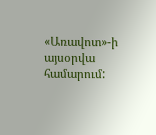«Առավոտ»-ի այսօրվա համարում: